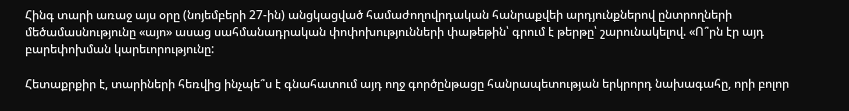Հինգ տարի առաջ այս օրը (նոյեմբերի 27-ին) անցկացված համաժողովրդական հանրաքվեի արդյունքներով ընտրողների մեծամասնությունը «այո» ասաց սահմանադրական փոփոխությունների փաթեթին՝ գրում է թերթը՝ շարունակելով. «Ո՞րն էր այդ բարեփոխման կարեւորությունը:

Հետաքրքիր է, տարիների հեռվից ինչպե՞ս է գնահատում այդ ողջ գործընթացը հանրապետության երկրորդ նախագահը, որի բոլոր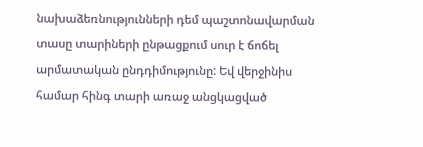նախաձեռնությունների դեմ պաշտոնավարման տասը տարիների ընթացքում սուր է ճոճել արմատական ընդդիմությունը: Եվ վերջինիս համար հինգ տարի առաջ անցկացված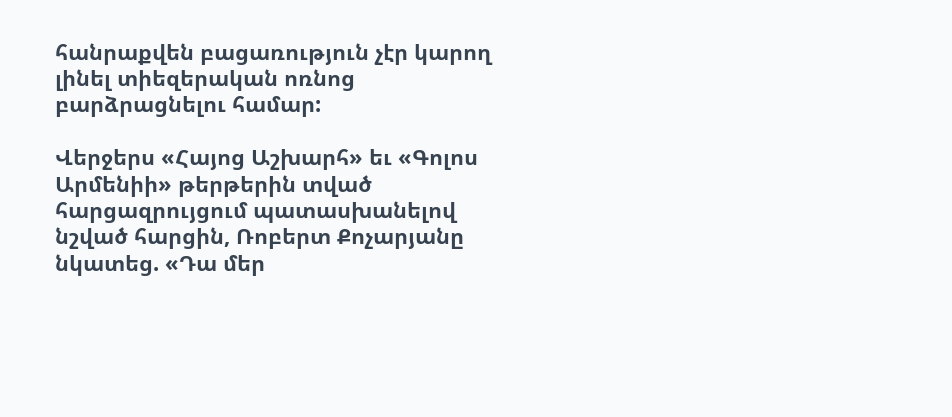հանրաքվեն բացառություն չէր կարող լինել տիեզերական ոռնոց բարձրացնելու համար:

Վերջերս «Հայոց Աշխարհ» եւ «Գոլոս Արմենիի» թերթերին տված հարցազրույցում պատասխանելով նշված հարցին, Ռոբերտ Քոչարյանը  նկատեց. «Դա մեր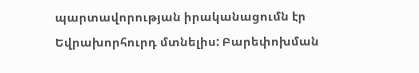պարտավորության իրականացումն էր Եվրախորհուրդ մտնելիս: Բարեփոխման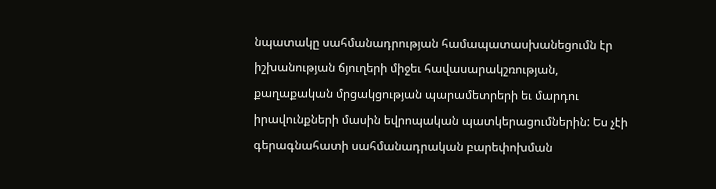նպատակը սահմանադրության համապատասխանեցումն էր իշխանության ճյուղերի միջեւ հավասարակշռության, քաղաքական մրցակցության պարամետրերի եւ մարդու իրավունքների մասին եվրոպական պատկերացումներին: Ես չէի գերագնահատի սահմանադրական բարեփոխման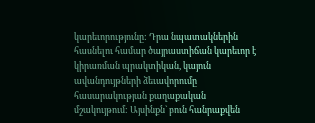կարեւորությունը: Դրա նպատակներին հասնելու համար ծայրաստիճան կարեւոր է կիրառման պրակտիկան, կայուն ավանդույթների ձեւավորումը հասարակության քաղաքական մշակույթում: Այսինքն` բուն հանրաքվեն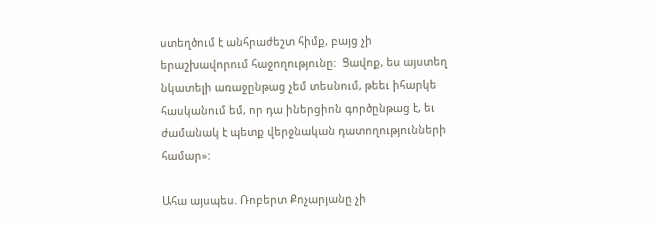ստեղծում է անհրաժեշտ հիմք, բայց չի երաշխավորում հաջողությունը:  Ցավոք, ես այստեղ նկատելի առաջընթաց չեմ տեսնում, թեեւ իհարկե հասկանում եմ, որ դա իներցիոն գործընթաց է, եւ ժամանակ է պետք վերջնական դատողությունների համար»:

Ահա այսպես. Ռոբերտ Քոչարյանը չի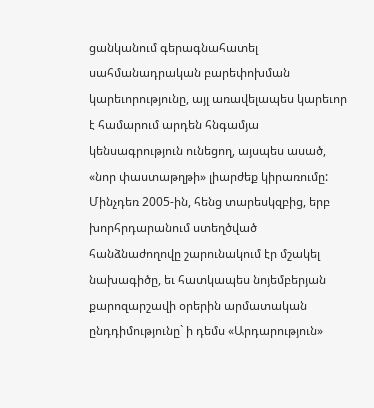ցանկանում գերագնահատել սահմանադրական բարեփոխման կարեւորությունը, այլ առավելապես կարեւոր է համարում արդեն հնգամյա կենսագրություն ունեցող, այսպես ասած, «նոր փաստաթղթի» լիարժեք կիրառումը: Մինչդեռ 2005-ին, հենց տարեսկզբից, երբ խորհրդարանում ստեղծված հանձնաժողովը շարունակում էր մշակել նախագիծը, եւ հատկապես նոյեմբերյան քարոզարշավի օրերին արմատական ընդդիմությունը` ի դեմս «Արդարություն»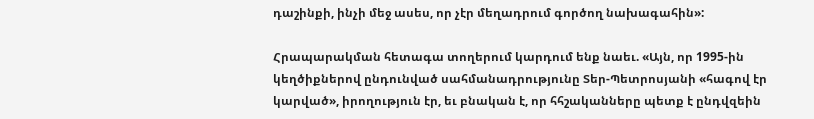դաշինքի, ինչի մեջ ասես, որ չէր մեղադրում գործող նախագահին»:

Հրապարակման հետագա տողերում կարդում ենք նաեւ. «Այն, որ 1995-ին կեղծիքներով ընդունված սահմանադրությունը Տեր-Պետրոսյանի «հագով էր կարված», իրողություն էր, եւ բնական է, որ հհշականները պետք է ընդվզեին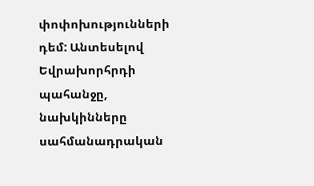փոփոխությունների դեմ: Անտեսելով Եվրախորհրդի պահանջը, նախկինները սահմանադրական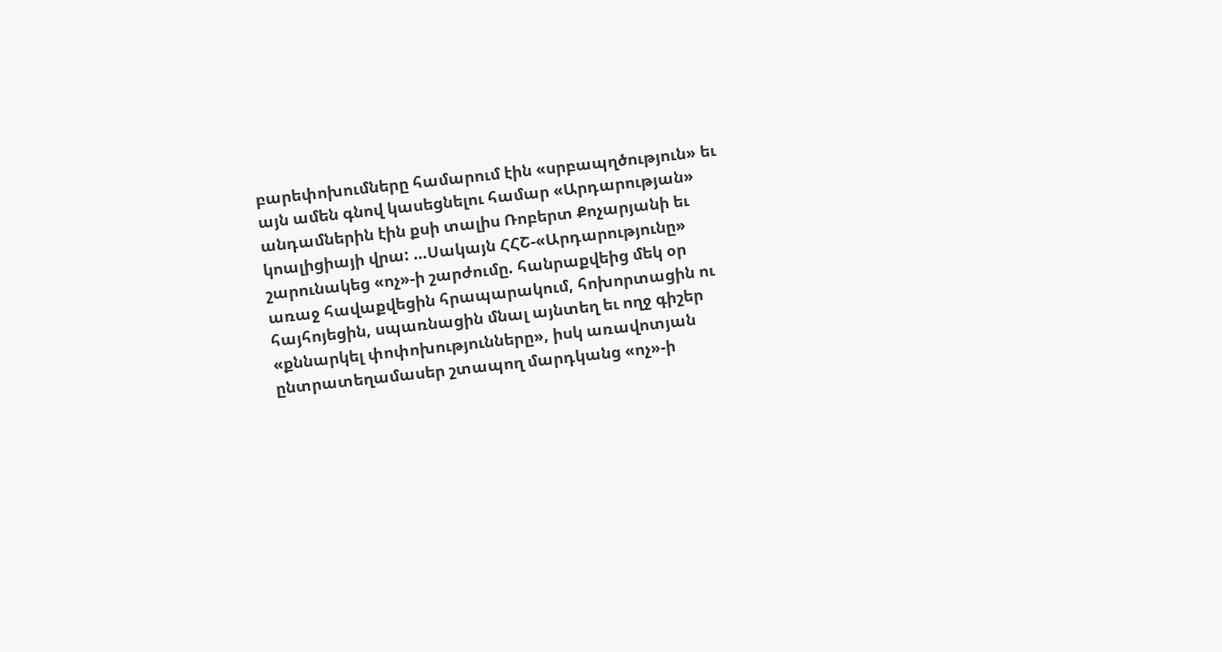բարեփոխումները համարում էին «սրբապղծություն» եւ այն ամեն գնով կասեցնելու համար «Արդարության» անդամներին էին քսի տալիս Ռոբերտ Քոչարյանի եւ կոալիցիայի վրա: …Սակայն ՀՀՇ-«Արդարությունը» շարունակեց «ոչ»-ի շարժումը. հանրաքվեից մեկ օր առաջ հավաքվեցին հրապարակում, հոխորտացին ու հայհոյեցին, սպառնացին մնալ այնտեղ եւ ողջ գիշեր «քննարկել փոփոխությունները», իսկ առավոտյան ընտրատեղամասեր շտապող մարդկանց «ոչ»-ի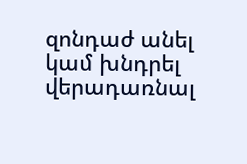զոնդաժ անել կամ խնդրել վերադառնալ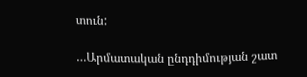տուն:

…Արմատական ընդդիմության շատ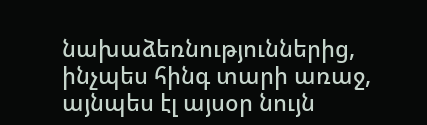նախաձեռնություններից, ինչպես հինգ տարի առաջ, այնպես էլ այսօր նույն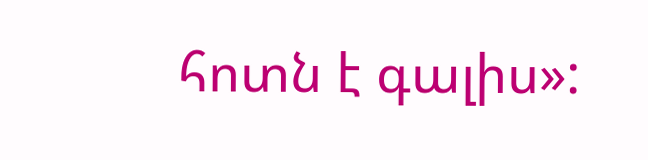հոտն է գալիս»: